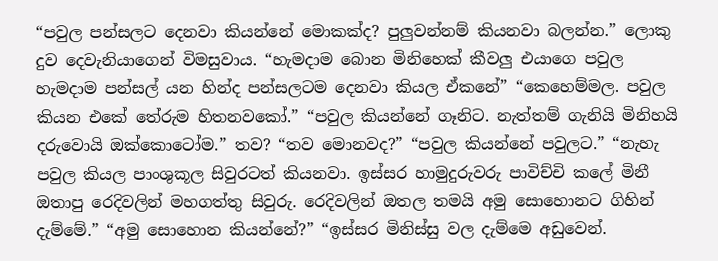“පවුල පන්සලට දෙනවා කියන්නේ මොකක්ද? පුලුවන්නම් කියනවා බලන්න.” ලොකු දුව දෙවැනියාගෙන් විමසුවාය. “හැමදාම බොන මිනිහෙක් කීවලු එයාගෙ පවුල හැමදාම පන්සල් යන හින්ද පන්සලටම දෙනවා කියල ඒකනේ” “කෙහෙම්මල. පවුල කියන එකේ තේරුම හිතනවකෝ.” “පවුල කියන්නේ ගෑනිට. නැත්තම් ගැනියි මිනිහයි දරුවොයි ඔක්කොටෝම.” තව? “තව මොනවද?” “පවුල කියන්නේ පවුලට.” “නැහැ පවුල කියල පාංශුකූල සිවුරටත් කියනවා. ඉස්සර හාමුදුරුවරු පාවිච්චි කලේ මිනී ඔතාපු රෙදිවලින් මහගත්තු සිවුරු. රෙදිවලින් ඔතල තමයි අමු සොහොනට ගිහින් දැම්මේ.” “අමු සොහොන කියන්නේ?” “ඉස්සර මිනිස්සු වල දැම්මෙ අඩුවෙන්.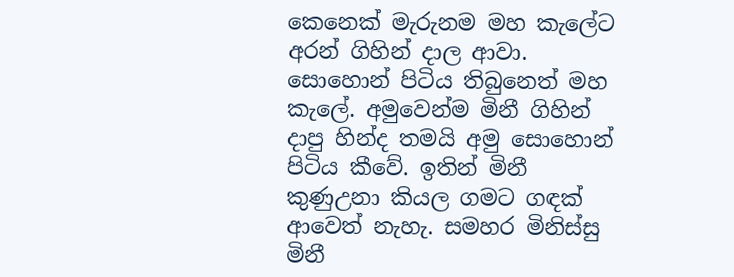කෙනෙක් මැරුනම මහ කැලේට අරන් ගිහින් දාල ආවා. සොහොන් පිටිය තිබුනෙත් මහ කැලේ. අමුවෙන්ම මිනී ගිහින් දාපු හින්ද තමයි අමු සොහොන් පිටිය කීවේ. ඉතින් මිනී කුණුඋනා කියල ගමට ගඳක් ආවෙත් නැහැ. සමහර මිනිස්සු මිනී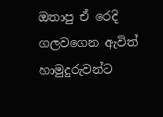ඔතාපු ඒ රෙදි ගලවගෙන ඇවිත් හාමුදුරුවන්ට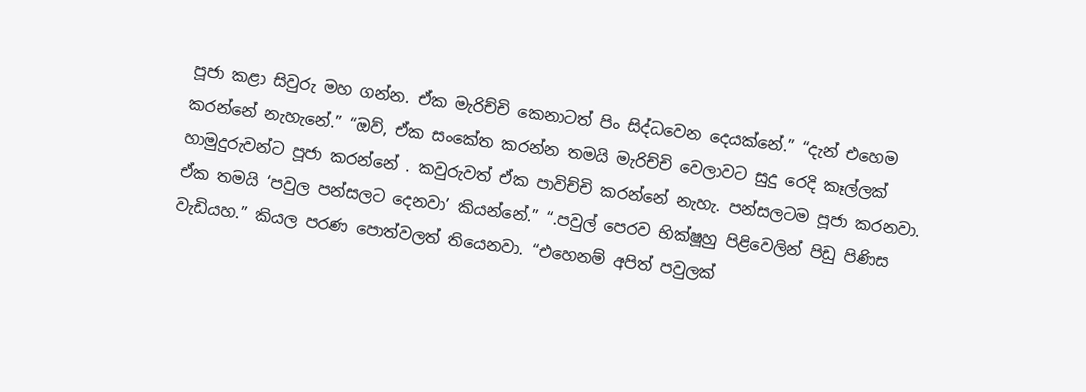පූජා කළා සිවුරු මහ ගන්න. ඒක මැරිච්චි කෙනාටත් පිං සිද්ධවෙන දෙයක්නේ.” “දැන් එහෙම කරන්නේ නැහැනේ.” “ඔව්, ඒක සංකේත කරන්න තමයි මැරිච්චි වෙලාවට සුදු රෙදි කෑල්ලක් හාමුදුරුවන්ට පූජා කරන්නේ . කවුරුවත් ඒක පාවිච්චි කරන්නේ නැහැ. පන්සලටම පූජා කරනවා. ඒක තමයි ‘පවුල පන්සලට දෙනවා’ කියන්නේ.” “.පවුල් පෙරව භික්ෂූහු පිළිවෙලින් පිඩු පිණිස වැඩියහ.” කියල පරණ පොත්වලත් තියෙනවා. “එහෙනම් අපිත් පවුලක්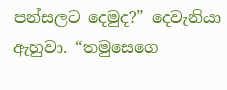පන්සලට දෙමුද?” දෙවැනියා ඇහුවා. “තමුසෙගෙ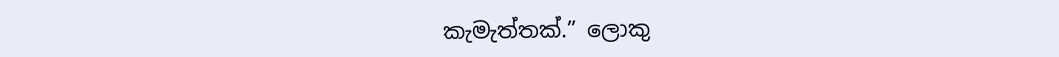කැමැත්තක්.” ලොකු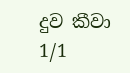දුව කීවා
1/1